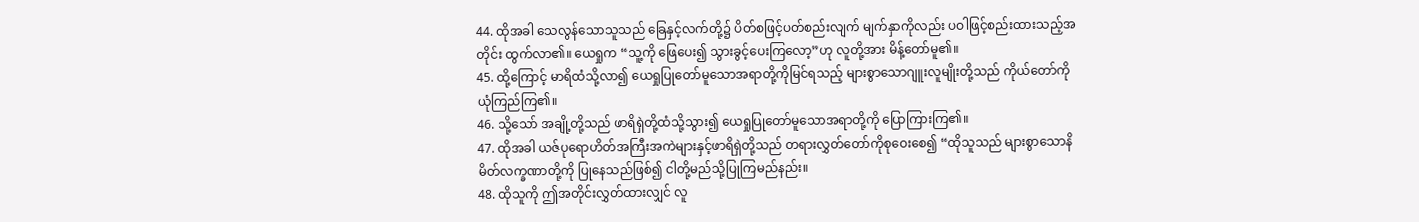44. ထိုအခါ သေလွန်သောသူသည် ခြေနှင့်လက်တို့၌ ပိတ်စဖြင့်ပတ်စည်းလျက် မျက်နှာကိုလည်း ပဝါဖြင့်စည်းထားသည့်အတိုင်း ထွက်လာ၏။ ယေရှုက “သူ့ကို ဖြေပေး၍ သွားခွင့်ပေးကြလော့”ဟု လူတို့အား မိန့်တော်မူ၏။
45. ထို့ကြောင့် မာရိထံသို့လာ၍ ယေရှုပြုတော်မူသောအရာတို့ကိုမြင်ရသည့် များစွာသောဂျူးလူမျိုးတို့သည် ကိုယ်တော်ကိုယုံကြည်ကြ၏။
46. သို့သော် အချို့တို့သည် ဖာရိရှဲတို့ထံသို့သွား၍ ယေရှုပြုတော်မူသောအရာတို့ကို ပြောကြားကြ၏။
47. ထိုအခါ ယဇ်ပုရောဟိတ်အကြီးအကဲများနှင့်ဖာရိရှဲတို့သည် တရားလွှတ်တော်ကိုစုဝေးစေ၍ “ထိုသူသည် များစွာသောနိမိတ်လက္ခဏာတို့ကို ပြုနေသည်ဖြစ်၍ ငါတို့မည်သို့ပြုကြမည်နည်း။
48. ထိုသူကို ဤအတိုင်းလွှတ်ထားလျှင် လူ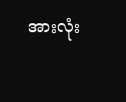အားလုံး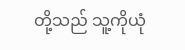တို့သည် သူ့ကိုယုံ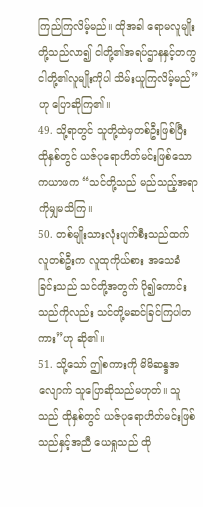ကြည်ကြလိမ့်မည်။ ထိုအခါ ရောမလူမျိုးတို့သည်လာ၍ ငါတို့၏အရပ်ဌာနနှင့်တကွ ငါတို့၏လူမျိုးကိုပါ သိမ်းယူကြလိမ့်မည်”ဟု ပြောဆိုကြ၏။
49. သို့ရာတွင် သူတို့ထဲမှတစ်ဦးဖြစ်ပြီး ထိုနှစ်တွင် ယဇ်ပုရောဟိတ်မင်းဖြစ်သော ကယာဖက “သင်တို့သည် မည်သည့်အရာကိုမျှမသိကြ။
50. တစ်မျိုးသားလုံးပျက်စီးသည်ထက် လူတစ်ဦးက လူထုကိုယ်စား အသေခံခြင်းသည် သင်တို့အတွက် ပို၍ကောင်းသည်ကိုလည်း သင်တို့မဆင်ခြင်ကြပါတကား”ဟု ဆို၏။
51. သို့သော် ဤစကားကို မိမိဆန္ဒအလျောက် သူပြောဆိုသည်မဟုတ်။ သူသည် ထိုနှစ်တွင် ယဇ်ပုရောဟိတ်မင်းဖြစ်သည်နှင့်အညီ ယေရှုသည် ထို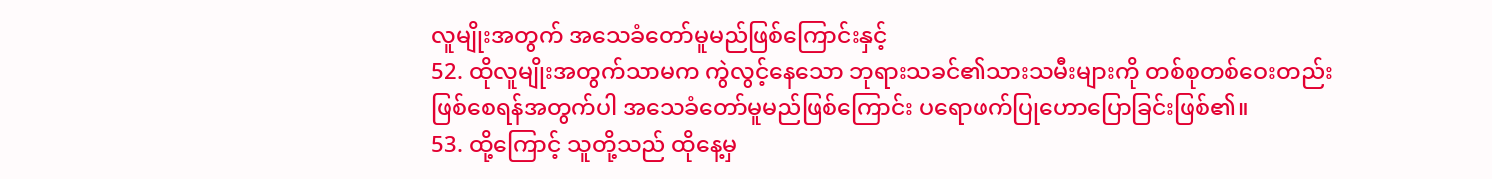လူမျိုးအတွက် အသေခံတော်မူမည်ဖြစ်ကြောင်းနှင့်
52. ထိုလူမျိုးအတွက်သာမက ကွဲလွင့်နေသော ဘုရားသခင်၏သားသမီးများကို တစ်စုတစ်ဝေးတည်းဖြစ်စေရန်အတွက်ပါ အသေခံတော်မူမည်ဖြစ်ကြောင်း ပရောဖက်ပြုဟောပြောခြင်းဖြစ်၏။
53. ထို့ကြောင့် သူတို့သည် ထိုနေ့မှ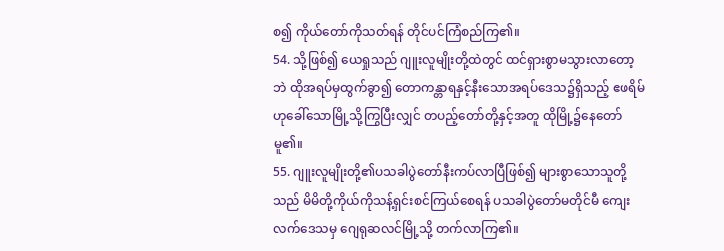စ၍ ကိုယ်တော်ကိုသတ်ရန် တိုင်ပင်ကြံစည်ကြ၏။
54. သို့ဖြစ်၍ ယေရှုသည် ဂျူးလူမျိုးတို့ထဲတွင် ထင်ရှားစွာမသွားလာတော့ဘဲ ထိုအရပ်မှထွက်ခွာ၍ တောကန္တာရနှင့်နီးသောအရပ်ဒေသ၌ရှိသည့် ဧဖရိမ်ဟုခေါ်သောမြို့သို့ကြွပြီးလျှင် တပည့်တော်တို့နှင့်အတူ ထိုမြို့၌နေတော်မူ၏။
55. ဂျူးလူမျိုးတို့၏ပသခါပွဲတော်နီးကပ်လာပြီဖြစ်၍ များစွာသောသူတို့သည် မိမိတို့ကိုယ်ကိုသန့်ရှင်းစင်ကြယ်စေရန် ပသခါပွဲတော်မတိုင်မီ ကျေးလက်ဒေသမှ ဂျေရုဆလင်မြို့သို့ တက်လာကြ၏။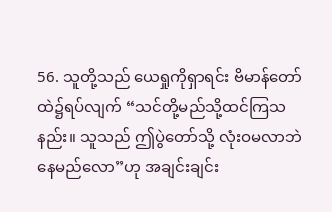56. သူတို့သည် ယေရှုကိုရှာရင်း ဗိမာန်တော်ထဲ၌ရပ်လျက် “သင်တို့မည်သို့ထင်ကြသနည်း။ သူသည် ဤပွဲတော်သို့ လုံးဝမလာဘဲနေမည်လော”ဟု အချင်းချင်း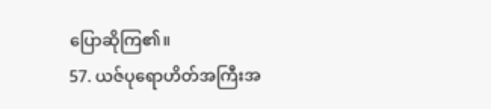ပြောဆိုကြ၏။
57. ယဇ်ပုရောဟိတ်အကြီးအ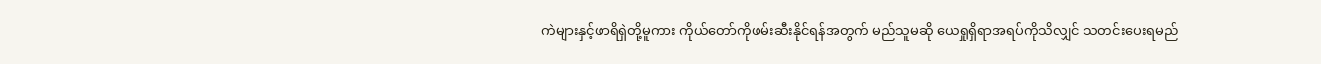ကဲများနှင့်ဖာရိရှဲတို့မူကား ကိုယ်တော်ကိုဖမ်းဆီးနိုင်ရန်အတွက် မည်သူမဆို ယေရှုရှိရာအရပ်ကိုသိလျှင် သတင်းပေးရမည်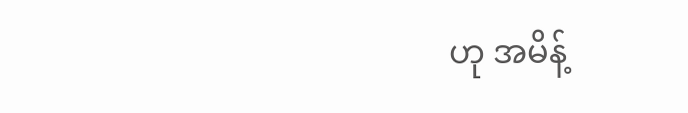ဟု အမိန့်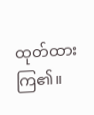ထုတ်ထားကြ၏။